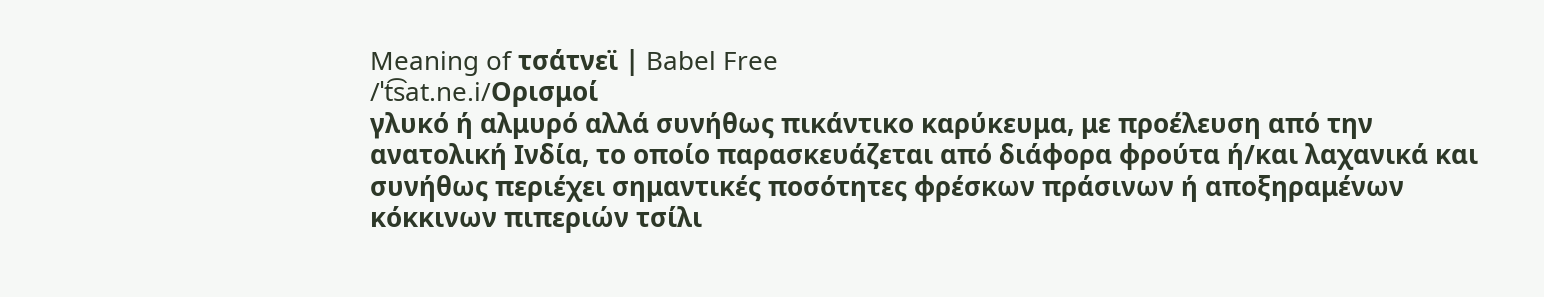Meaning of τσάτνεϊ | Babel Free
/ˈt͡sat.ne.i/Ορισμοί
γλυκό ή αλμυρό αλλά συνήθως πικάντικο καρύκευμα, με προέλευση από την ανατολική Ινδία, το οποίο παρασκευάζεται από διάφορα φρούτα ή/και λαχανικά και συνήθως περιέχει σημαντικές ποσότητες φρέσκων πράσινων ή αποξηραμένων κόκκινων πιπεριών τσίλι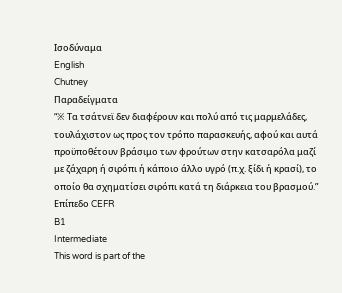Ισοδύναμα
English
Chutney
Παραδείγματα
“※ Τα τσάτνεϊ δεν διαφέρουν και πολύ από τις μαρμελάδες, τουλάχιστον ως προς τον τρόπο παρασκευής, αφού και αυτά προϋποθέτουν βράσιμο των φρούτων στην κατσαρόλα μαζί με ζάχαρη ή σιρόπι ή κάποιο άλλο υγρό (π.χ. ξίδι ή κρασί), το οποίο θα σχηματίσει σιρόπι κατά τη διάρκεια του βρασμού.”
Επίπεδο CEFR
B1
Intermediate
This word is part of the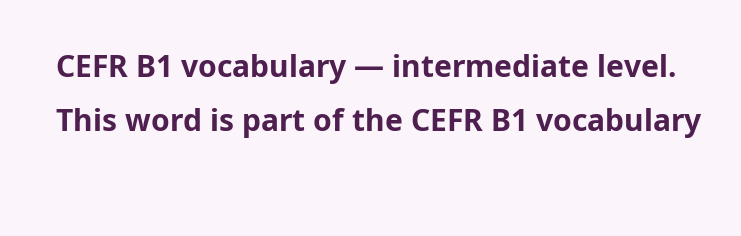CEFR B1 vocabulary — intermediate level.
This word is part of the CEFR B1 vocabulary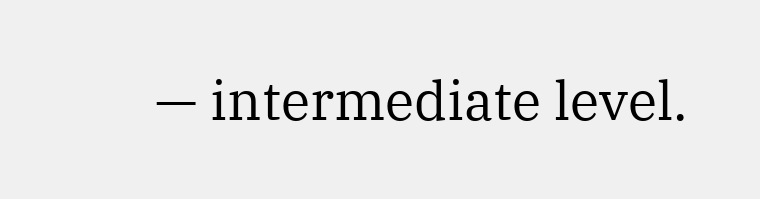— intermediate level.